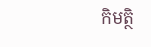កិមត្ថិ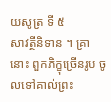យសូត្រ ទី ៥
សាវត្ថីនិទាន ។ គ្រានោះ ពួកភិក្ខុច្រើនរូប ចូលទៅគាល់ព្រះ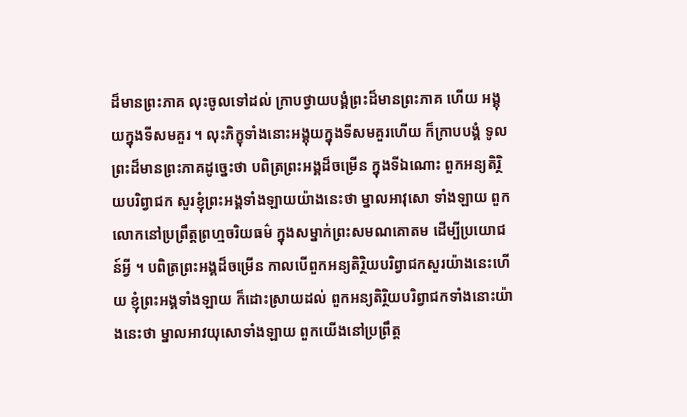ដ៏មានព្រះភាគ លុះចូលទៅដល់ ក្រាបថ្វាយបង្គំព្រះដ៏មានព្រះភាគ ហើយ អង្គុយក្នុងទីសមគួរ ។ លុះភិក្ខុទាំងនោះអង្គុយក្នុងទីសមគួរហើយ ក៏ក្រាបបង្គំ ទូលព្រះដ៏មានព្រះភាគដូច្នេះថា បពិត្រព្រះអង្គដ៏ចម្រើន ក្នុងទីឯណោះ ពួកអន្យតិរ្ថិយបរិព្វាជក សួរខ្ញុំព្រះអង្គទាំងឡាយយ៉ាងនេះថា ម្នាលអាវុសោ ទាំងឡាយ ពួកលោកនៅប្រព្រឹត្តព្រហ្មចរិយធម៌ ក្នុងសម្នាក់ព្រះសមណគោតម ដើម្បីប្រយោជន៍អ្វី ។ បពិត្រព្រះអង្គដ៏ចម្រើន កាលបើពួកអន្យតិរ្ថិយបរិព្វាជកសួរយ៉ាងនេះហើយ ខ្ញុំព្រះអង្គទាំងឡាយ ក៏ដោះស្រាយដល់ ពួកអន្យតិរ្ថិយបរិព្វាជកទាំងនោះយ៉ាងនេះថា ម្នាលអាវយុសោទាំងឡាយ ពួកយើងនៅប្រព្រឹត្ត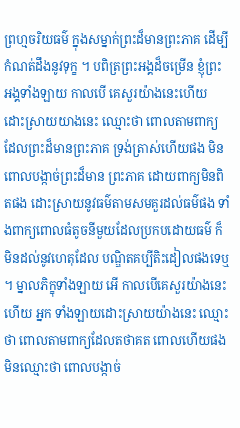ព្រហ្មចរិយធម៌ ក្នុងសម្នាក់ព្រះដ៏មានព្រះភាគ ដើម្បី កំណត់ដឹងនូវទុក្ខ ។ បពិត្រព្រះអង្គដ៏ចម្រើន ខ្ញុំព្រះអង្គទាំងឡាយ កាលបើ គេសួរយ៉ាងនេះហើយ ដោះស្រាយយាងនេះ ឈ្មោះថា ពោលតាមពាក្យ ដែលព្រះដ៏មានព្រះភាគ ទ្រង់ត្រាស់ហើយផង មិនពោលបង្កាច់ព្រះដ៏មាន ព្រះភាគ ដោយពាក្យមិនពិតផង ដោះស្រាយនូវធម៌តាមសមគួរដល់ធម៌ផង ទាំងពាក្យពោលធំតូចនីមួយដែលប្រកបដោយធម៌ ក៏មិនដល់នូវហេតុដែល បណ្ឌិតគប្បីតិះដៀលផងទេឬ ។ ម្នាលភិក្ខុទាំងឡាយ អើ កាលបើគេសួរយ៉ាងនេះហើយ អ្នក ទាំងឡាយដោះស្រាយយ៉ាងនេះ ឈ្មោះថា ពោលតាមពាក្យដែលតថាគត ពោលហើយផង មិនឈ្មោះថា ពោលបង្កាច់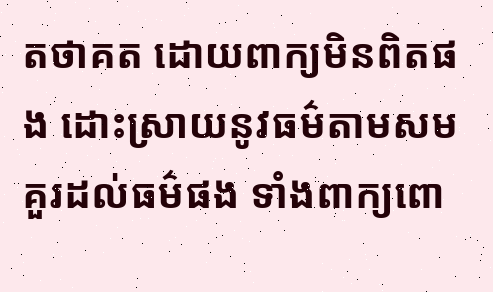តថាគត ដោយពាក្យមិនពិតផង ដោះស្រាយនូវធម៌តាមសមគួរដល់ធម៌ផង ទាំងពាក្យពោ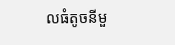លធំតូចនីមួ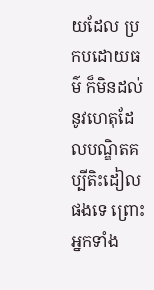យដែល ប្រកបដោយធម៌ ក៏មិនដល់នូវហេតុដែលបណ្ឌិតគប្បីតិះដៀលផងទេ ព្រោះ អ្នកទាំង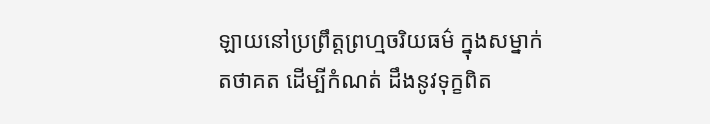ឡាយនៅប្រព្រឹត្តព្រហ្មចរិយធម៌ ក្នុងសម្នាក់តថាគត ដើម្បីកំណត់ ដឹងនូវទុក្ខពិត